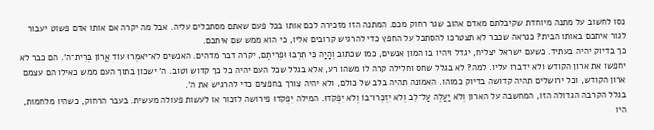נסו לחשוב על מתנה מיוחדת שקיבלתם מאדם אהוב שגר רחוק מכם. המתנה הזו מזכירה לכם אותו בכל פעם שאתם מסתכלים עליה. אבל מה יקרה אם אותו אדם פשוט יעבור לגור איתכם באותו הבית? כנראה שכבר לא תצטרכו להסתכל על החפץ כדי להרגיש קרובים אליו, כי הוא ממש שם איתכם.
כך בדיוק יהיה בעתיד. כשעם ישראל יצליח, יגדל ויהיו בו המון אנשים, כמו שכתוב וְהָיָה כִּי תִרְבּוּ וּפְרִיתֶם, יקרה דבר מדהים. האנשים לֹא־יֹאמְרוּ עוֹד אֲרוֹן בְּרִית־ה'. הם כבר לא יחפשו את ארון הקודש ולא ידברו עליו. למה? לא בגלל שחס וחלילה קרה לו משהו רע, אלא בגלל שכל העם יהיה כל כך קדוש וטוב. ה' ישכון בתוך העם ממש כאילו הם עצמם ארון הקודש, וכל ירושלים תהיה קדושה בדיוק כמוהו. האמונה תהיה בלב של כולם, ולא יהיה צורך בחפצים כדי להרגיש את ה'.
בגלל הקרבה הגדולה הזו, המחשבה על הארון וְלֹא יַעֲלֶה עַל־לֵב וְלֹא יִזְכְּרוּ־בוֹ וְלֹא יִפְקֹדוּ. המילה יִפְקֹדוּ פירושה לזכור או לעשות פעולה מעשית. בעבר הרחוק, כשהיו מלחמות, היו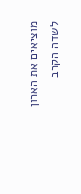מוציאים את הארון לשדה הקרב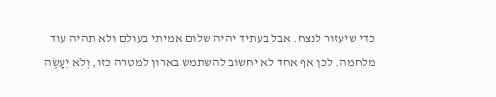כדי שיעזור לנצח. אבל בעתיד יהיה שלום אמיתי בעולם ולא תהיה עוד מלחמה. לכן אף אחד לא יחשוב להשתמש בארון למטרה כזו, וְלֹא יֵעָשֶׂה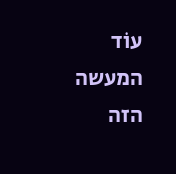עוֹד המעשה הזה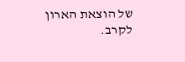של הוצאת הארון לקרב.